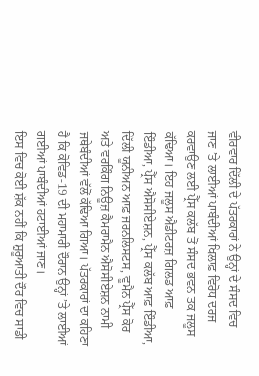ਵੀਰਵਾਰ ਦਿੱਲੀ ਦੇ ਪੱਤਰਕਾਰਾਂ ਨੇ ਉਨ੍ਹਾਂ ਦੇ ਸੰਸਦ ਵਿਚ ਜਾਣ ’ਤੇ ਲਾਈਆਂ ਪਾਬੰਦੀਆਂ ਖਿਲਾਫ਼ ਵਿਰੋਧ ਦਰਜ ਕਰਵਾਉਣ ਲਈ ਪ੍ਰੈੱਸ ਕਲੱਬ ਤੋਂ ਸੰਸਦ ਭਵਨ ਤਕ ਜਲੂਸ ਕੱਢਿਆ। ਇਹ ਜਲੂਸ ਐਡੀਟਰਜ਼ ਗਿਲਡ ਆਫ਼ ਇੰਡੀਆ, ਪ੍ਰੈੱਸ ਐਸੋਸੀਏਸ਼ਨ, ਪ੍ਰੈੱਸ ਕਲੱਬ ਆਫ਼ ਇੰਡੀਆ, ਦਿੱਲੀ ਯੂਨੀਅਨ ਆਫ਼ ਜਰਨਲਿਸਟਸ, ਵੂਮੈਨ ਪ੍ਰੈੱਸ ਕੋਰ ਅਤੇ ਵਰਕਿੰਗ ਨਿਊਜ਼ ਕੈਮਰਾਮੈਨ ਐਸੋਸੀਏਸ਼ਨ ਨਾਮੀ ਜਥੇਬੰਦੀਆਂ ਵੱਲੋਂ ਕੱਢਿਆ ਗਿਆ। ਪੱਤਰਕਾਰਾਂ ਦਾ ਕਹਿਣਾ ਹੈ ਕਿ ਕੋਵਿਡ-19 ਦੀ ਮਹਾਮਾਰੀ ਦੌਰਾਨ ਉਨ੍ਹਾਂ ’ਤੇ ਲਾਈਆਂ ਗਈਆਂ ਪਾਬੰਦੀਆਂ ਹਟਾਈਆਂ ਜਾਣ।
ਇਸ ਵਿਚ ਕੋਈ ਸ਼ੱਕ ਨਹੀਂ ਕਿ ਸ਼ੁਰੂਆਤੀ ਦੌਰ ਵਿਚ ਸਾਡੀ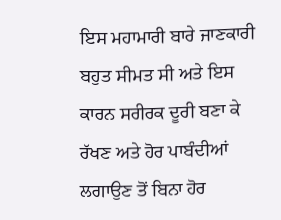ਇਸ ਮਹਾਮਾਰੀ ਬਾਰੇ ਜਾਣਕਾਰੀ ਬਹੁਤ ਸੀਮਤ ਸੀ ਅਤੇ ਇਸ ਕਾਰਨ ਸਰੀਰਕ ਦੂਰੀ ਬਣਾ ਕੇ ਰੱਖਣ ਅਤੇ ਹੋਰ ਪਾਬੰਦੀਆਂ ਲਗਾਉਣ ਤੋਂ ਬਿਨਾ ਹੋਰ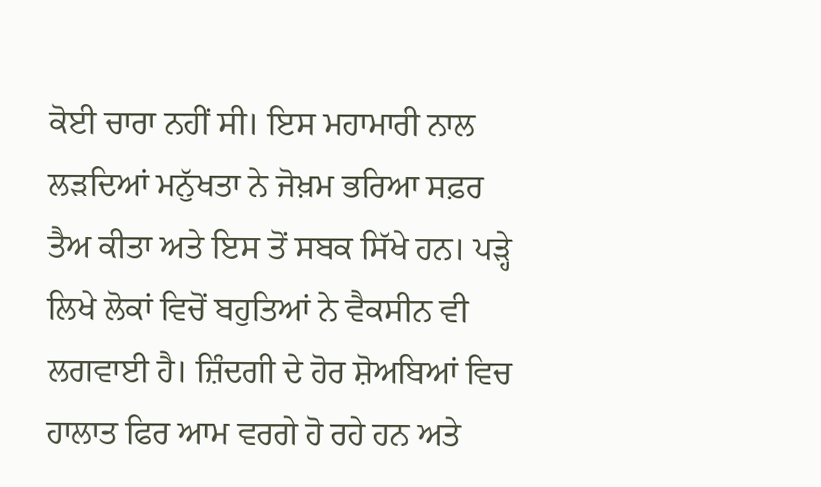ਕੋਈ ਚਾਰਾ ਨਹੀਂ ਸੀ। ਇਸ ਮਹਾਮਾਰੀ ਨਾਲ ਲੜਦਿਆਂ ਮਨੁੱਖਤਾ ਨੇ ਜੋਖ਼ਮ ਭਰਿਆ ਸਫ਼ਰ ਤੈਅ ਕੀਤਾ ਅਤੇ ਇਸ ਤੋਂ ਸਬਕ ਸਿੱਖੇ ਹਨ। ਪੜ੍ਹੇ ਲਿਖੇ ਲੋਕਾਂ ਵਿਚੋਂ ਬਹੁਤਿਆਂ ਨੇ ਵੈਕਸੀਨ ਵੀ ਲਗਵਾਈ ਹੈ। ਜ਼ਿੰਦਗੀ ਦੇ ਹੋਰ ਸ਼ੋਅਬਿਆਂ ਵਿਚ ਹਾਲਾਤ ਫਿਰ ਆਮ ਵਰਗੇ ਹੋ ਰਹੇ ਹਨ ਅਤੇ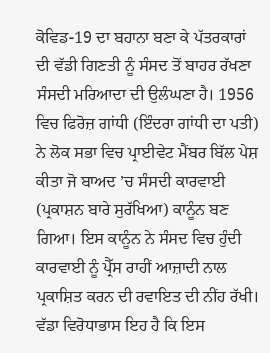ਕੋਵਿਡ-19 ਦਾ ਬਹਾਨਾ ਬਣਾ ਕੇ ਪੱਤਰਕਾਰਾਂ ਦੀ ਵੱਡੀ ਗਿਣਤੀ ਨੂੰ ਸੰਸਦ ਤੋਂ ਬਾਹਰ ਰੱਖਣਾ ਸੰਸਦੀ ਮਰਿਆਦਾ ਦੀ ਉਲੰਘਣਾ ਹੈ। 1956 ਵਿਚ ਫਿਰੋਜ਼ ਗਾਂਧੀ (ਇੰਦਰਾ ਗਾਂਧੀ ਦਾ ਪਤੀ) ਨੇ ਲੋਕ ਸਭਾ ਵਿਚ ਪ੍ਰਾਈਵੇਟ ਮੈਂਬਰ ਬਿੱਲ ਪੇਸ਼ ਕੀਤਾ ਜੋ ਬਾਅਦ ’ਚ ਸੰਸਦੀ ਕਾਰਵਾਈ (ਪ੍ਰਕਾਸ਼ਨ ਬਾਰੇ ਸੁਰੱਖਿਆ) ਕਾਨੂੰਨ ਬਣ ਗਿਆ। ਇਸ ਕਾਨੂੰਨ ਨੇ ਸੰਸਦ ਵਿਚ ਹੁੰਦੀ ਕਾਰਵਾਈ ਨੂੰ ਪ੍ਰੈੱਸ ਰਾਹੀਂ ਆਜ਼ਾਦੀ ਨਾਲ ਪ੍ਰਕਾਸ਼ਿਤ ਕਰਨ ਦੀ ਰਵਾਇਤ ਦੀ ਨੀਂਹ ਰੱਖੀ। ਵੱਡਾ ਵਿਰੋਧਾਭਾਸ ਇਹ ਹੈ ਕਿ ਇਸ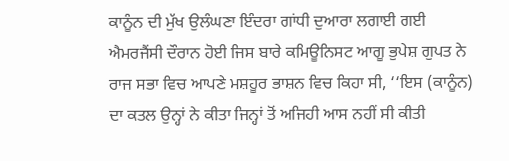ਕਾਨੂੰਨ ਦੀ ਮੁੱਖ ਉਲੰਘਣਾ ਇੰਦਰਾ ਗਾਂਧੀ ਦੁਆਰਾ ਲਗਾਈ ਗਈ ਐਮਰਜੈਂਸੀ ਦੌਰਾਨ ਹੋਈ ਜਿਸ ਬਾਰੇ ਕਮਿਊਨਿਸਟ ਆਗੂ ਭੁਪੇਸ਼ ਗੁਪਤ ਨੇ ਰਾਜ ਸਭਾ ਵਿਚ ਆਪਣੇ ਮਸ਼ਹੂਰ ਭਾਸ਼ਨ ਵਿਚ ਕਿਹਾ ਸੀ, ‘‘ਇਸ (ਕਾਨੂੰਨ) ਦਾ ਕਤਲ ਉਨ੍ਹਾਂ ਨੇ ਕੀਤਾ ਜਿਨ੍ਹਾਂ ਤੋਂ ਅਜਿਹੀ ਆਸ ਨਹੀਂ ਸੀ ਕੀਤੀ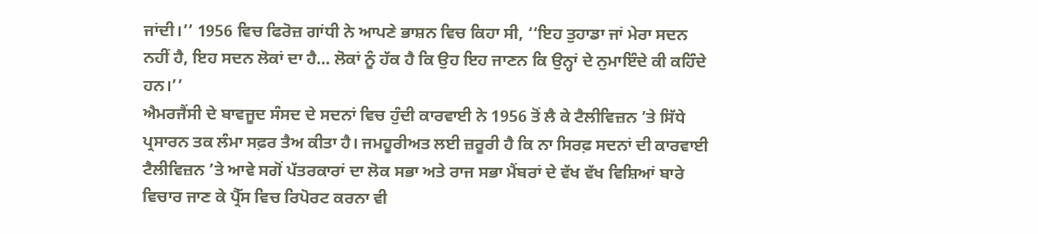ਜਾਂਦੀ।’’ 1956 ਵਿਚ ਫਿਰੋਜ਼ ਗਾਂਧੀ ਨੇ ਆਪਣੇ ਭਾਸ਼ਨ ਵਿਚ ਕਿਹਾ ਸੀ, ‘‘ਇਹ ਤੁਹਾਡਾ ਜਾਂ ਮੇਰਾ ਸਦਨ ਨਹੀਂ ਹੈ, ਇਹ ਸਦਨ ਲੋਕਾਂ ਦਾ ਹੈ… ਲੋਕਾਂ ਨੂੰ ਹੱਕ ਹੈ ਕਿ ਉਹ ਇਹ ਜਾਣਨ ਕਿ ਉਨ੍ਹਾਂ ਦੇ ਨੁਮਾਇੰਦੇ ਕੀ ਕਹਿੰਦੇ ਹਨ।’’
ਐਮਰਜੈਂਸੀ ਦੇ ਬਾਵਜੂਦ ਸੰਸਦ ਦੇ ਸਦਨਾਂ ਵਿਚ ਹੁੰਦੀ ਕਾਰਵਾਈ ਨੇ 1956 ਤੋਂ ਲੈ ਕੇ ਟੈਲੀਵਿਜ਼ਨ ’ਤੇ ਸਿੱਧੇ ਪ੍ਰਸਾਰਨ ਤਕ ਲੰਮਾ ਸਫ਼ਰ ਤੈਅ ਕੀਤਾ ਹੈ। ਜਮਹੂਰੀਅਤ ਲਈ ਜ਼ਰੂਰੀ ਹੈ ਕਿ ਨਾ ਸਿਰਫ਼ ਸਦਨਾਂ ਦੀ ਕਾਰਵਾਈ ਟੈਲੀਵਿਜ਼ਨ ’ਤੇ ਆਵੇ ਸਗੋਂ ਪੱਤਰਕਾਰਾਂ ਦਾ ਲੋਕ ਸਭਾ ਅਤੇ ਰਾਜ ਸਭਾ ਮੈਂਬਰਾਂ ਦੇ ਵੱਖ ਵੱਖ ਵਿਸ਼ਿਆਂ ਬਾਰੇ ਵਿਚਾਰ ਜਾਣ ਕੇ ਪ੍ਰੈੱਸ ਵਿਚ ਰਿਪੋਰਟ ਕਰਨਾ ਵੀ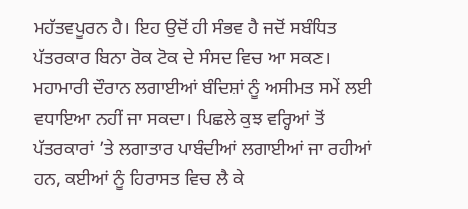ਮਹੱਤਵਪੂਰਨ ਹੈ। ਇਹ ਉਦੋਂ ਹੀ ਸੰਭਵ ਹੈ ਜਦੋਂ ਸਬੰਧਿਤ ਪੱਤਰਕਾਰ ਬਿਨਾ ਰੋਕ ਟੋਕ ਦੇ ਸੰਸਦ ਵਿਚ ਆ ਸਕਣ। ਮਹਾਮਾਰੀ ਦੌਰਾਨ ਲਗਾਈਆਂ ਬੰਦਿਸ਼ਾਂ ਨੂੰ ਅਸੀਮਤ ਸਮੇਂ ਲਈ ਵਧਾਇਆ ਨਹੀਂ ਜਾ ਸਕਦਾ। ਪਿਛਲੇ ਕੁਝ ਵਰ੍ਹਿਆਂ ਤੋਂ ਪੱਤਰਕਾਰਾਂ ’ਤੇ ਲਗਾਤਾਰ ਪਾਬੰਦੀਆਂ ਲਗਾਈਆਂ ਜਾ ਰਹੀਆਂ ਹਨ, ਕਈਆਂ ਨੂੰ ਹਿਰਾਸਤ ਵਿਚ ਲੈ ਕੇ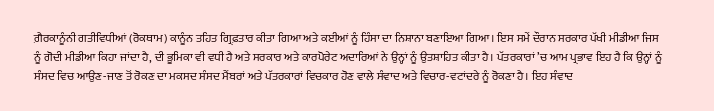ਗ਼ੈਰਕਾਨੂੰਨੀ ਗਤੀਵਿਧੀਆਂ (ਰੋਕਥਾਮ) ਕਾਨੂੰਨ ਤਹਿਤ ਗ੍ਰਿਫ਼ਤਾਰ ਕੀਤਾ ਗਿਆ ਅਤੇ ਕਈਆਂ ਨੂੰ ਹਿੰਸਾ ਦਾ ਨਿਸ਼ਾਨਾ ਬਣਾਇਆ ਗਿਆ। ਇਸ ਸਮੇਂ ਦੌਰਾਨ ਸਰਕਾਰ ਪੱਖੀ ਮੀਡੀਆ ਜਿਸ ਨੂੰ ਗੋਦੀ ਮੀਡੀਆ ਕਿਹਾ ਜਾਂਦਾ ਹੈ, ਦੀ ਭੂਮਿਕਾ ਵੀ ਵਧੀ ਹੈ ਅਤੇ ਸਰਕਾਰ ਅਤੇ ਕਾਰਪੋਰੇਟ ਅਦਾਰਿਆਂ ਨੇ ਉਨ੍ਹਾਂ ਨੂੰ ਉਤਸ਼ਾਹਿਤ ਕੀਤਾ ਹੈ। ਪੱਤਰਕਾਰਾਂ ’ਚ ਆਮ ਪ੍ਰਭਾਵ ਇਹ ਹੈ ਕਿ ਉਨ੍ਹਾਂ ਨੂੰ ਸੰਸਦ ਵਿਚ ਆਉਣ-ਜਾਣ ਤੋਂ ਰੋਕਣ ਦਾ ਮਕਸਦ ਸੰਸਦ ਮੈਂਬਰਾਂ ਅਤੇ ਪੱਤਰਕਾਰਾਂ ਵਿਚਕਾਰ ਹੋਣ ਵਾਲੇ ਸੰਵਾਦ ਅਤੇ ਵਿਚਾਰ-ਵਟਾਂਦਰੇ ਨੂੰ ਰੋਕਣਾ ਹੈ। ਇਹ ਸੰਵਾਦ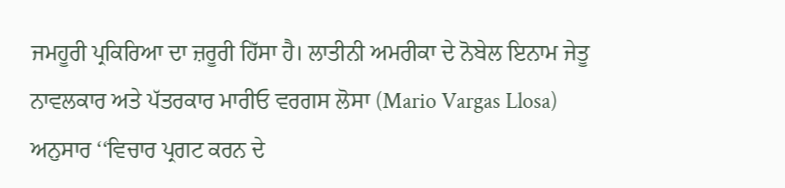ਜਮਹੂਰੀ ਪ੍ਰਕਿਰਿਆ ਦਾ ਜ਼ਰੂਰੀ ਹਿੱਸਾ ਹੈ। ਲਾਤੀਨੀ ਅਮਰੀਕਾ ਦੇ ਨੋਬੇਲ ਇਨਾਮ ਜੇਤੂ ਨਾਵਲਕਾਰ ਅਤੇ ਪੱਤਰਕਾਰ ਮਾਰੀਓ ਵਰਗਸ ਲੋਸਾ (Mario Vargas Llosa) ਅਨੁਸਾਰ ‘‘ਵਿਚਾਰ ਪ੍ਰਗਟ ਕਰਨ ਦੇ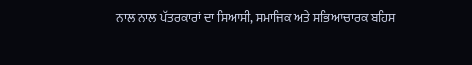ਨਾਲ ਨਾਲ ਪੱਤਰਕਾਰਾਂ ਦਾ ਸਿਆਸੀ, ਸਮਾਜਿਕ ਅਤੇ ਸਭਿਆਚਾਰਕ ਬਹਿਸ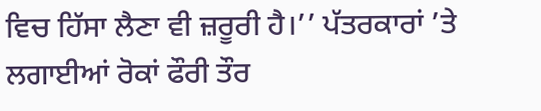ਵਿਚ ਹਿੱਸਾ ਲੈਣਾ ਵੀ ਜ਼ਰੂਰੀ ਹੈ।’’ ਪੱਤਰਕਾਰਾਂ ’ਤੇ ਲਗਾਈਆਂ ਰੋਕਾਂ ਫੌਰੀ ਤੌਰ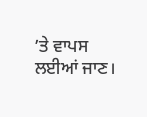’ਤੇ ਵਾਪਸ ਲਈਆਂ ਜਾਣ।